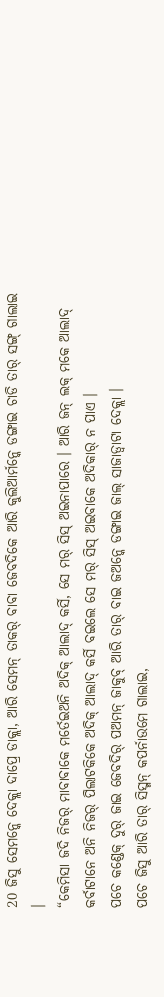20 ଜିସୁ ସେମନ୍କେ ଦେକ୍ଲା ଦାପ୍ରେ ଡାକ୍ଲା, ଆରି ସେମନ୍ ତାକର୍ ବାବା ଜେବଦିକେ ଆରି କୁଲିଆର୍ମନ୍କେ ଡଙ୍ଗାଇ ଚାଡି ତାର୍ ସଙ୍ଗ୍ ଗାଲାଇ ।
“କେମିସା ଜଦି ନିଜର୍ ମାବାବାକେ ମର୍ତେଇଅନି ଅଦିକ୍ ଆଲାଦ୍ କର୍ସି, ସେ ମର୍ ସିସ୍ ଅଇନାପାରେ । ଆରି ଜନ୍ ଲକ୍ ମକେ ଆଲାଦ୍ କର୍ବାଟାନେ ଅନି ନିଜର୍ ପିଲାଟକିକେ ଅଦିକ୍ ଆଲାଦ୍ କର୍ସି ବଇଲେ ସେ ମର୍ ସିସ୍ ଅଇବାକେ ଅଦିକାର୍ ନ ପାଏ ।
ପଚେ କଣ୍ଡେକ୍ ଦୁର୍ ଜାଇ ଜେବଦିର୍ ପଅମନ୍ ଜାକୁବ୍ ଆରି ତାର୍ ବାଇ ଜଅନ୍କେ ଡଙ୍ଗାଇ ଜାଲ୍ ସାଜାଡ୍ବାଟା ଦେକ୍ଲା ।
ପଚେ ଜିସୁ ଆରି ତାର୍ ସିସ୍ମନ୍ କପର୍ନାଉମେ ଗାଲାଇ,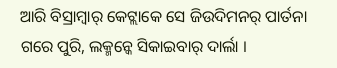ଆରି ବିସ୍ରାମ୍ବାର୍ କେଟ୍ଲାକେ ସେ ଜିଉଦିମନର୍ ପାର୍ତନା ଗରେ ପୁରି, ଲକ୍ମନ୍କେ ସିକାଇବାର୍ ଦାର୍ଲା ।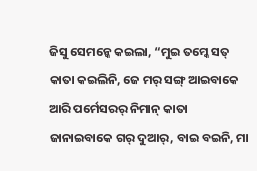ଜିସୁ ସେମନ୍କେ କଇଲା, “ମୁଇ ତମ୍କେ ସତ୍ କାତା କଇଲିନି, ଜେ ମର୍ ସଙ୍ଗ୍ ଆଇବାକେ ଆରି ପର୍ମେସରର୍ ନିମାନ୍ କାତା ଜାନାଇବାକେ ଗର୍ ଦୁଆର୍, ବାଇ ବଇନି, ମା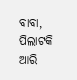ବାବା, ପିଲାଟକି ଆରି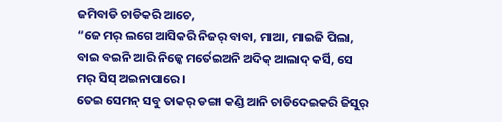ଜମିବାଡି ଚାଡିକରି ଆଚେ,
“ଜେ ମର୍ ଲଗେ ଆସିକରି ନିଜର୍ ବାବା, ମାଆ, ମାଇଜି ପିଲା, ବାଇ ବଇନି ଆରି ନିଜ୍କେ ମର୍ତେଇଅନି ଅଦିକ୍ ଆଲାଦ୍ କର୍ସି, ସେ ମର୍ ସିସ୍ ଅଇନାପାରେ ।
ତେଇ ସେମନ୍ ସବୁ ତାକର୍ ଡଙ୍ଗା କଣ୍ଡି ଆନି ଚାଡିଦେଇକରି ଜିସୁର୍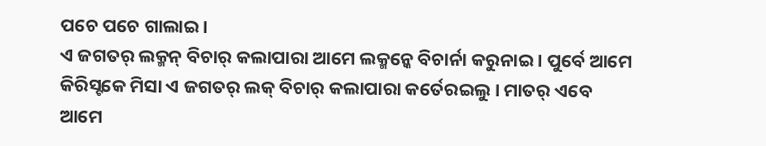ପଚେ ପଚେ ଗାଲାଇ ।
ଏ ଜଗତର୍ ଲକ୍ମନ୍ ବିଚାର୍ କଲାପାରା ଆମେ ଲକ୍ମନ୍କେ ବିଚାର୍ନା କରୁନାଇ । ପୁର୍ବେ ଆମେ କିରିସ୍ଟକେ ମିସା ଏ ଜଗତର୍ ଲକ୍ ବିଚାର୍ କଲାପାରା କର୍ତେରଇଲୁ । ମାତର୍ ଏବେ ଆମେ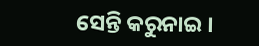ସେନ୍ତି କରୁନାଇ ।